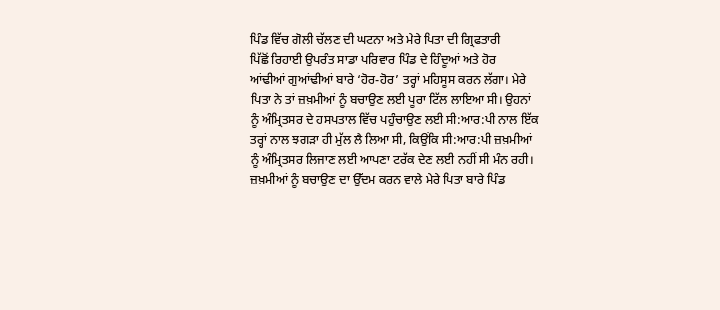ਪਿੰਡ ਵਿੱਚ ਗੋਲੀ ਚੱਲਣ ਦੀ ਘਟਨਾ ਅਤੇ ਮੇਰੇ ਪਿਤਾ ਦੀ ਗ੍ਰਿਫਤਾਰੀ
ਪਿੱਛੋਂ ਰਿਹਾਈ ਉਪਰੰਤ ਸਾਡਾ ਪਰਿਵਾਰ ਪਿੰਡ ਦੇ ਹਿੰਦੂਆਂ ਅਤੇ ਹੋਰ
ਆਂਢੀਆਂ ਗੁਆਂਢੀਆਂ ਬਾਰੇ ‘ਹੋਰ-ਹੋਰ’ ਤਰ੍ਹਾਂ ਮਹਿਸੂਸ ਕਰਨ ਲੱਗਾ। ਮੇਰੇ
ਪਿਤਾ ਨੇ ਤਾਂ ਜ਼ਖ਼ਮੀਆਂ ਨੂੰ ਬਚਾਉਣ ਲਈ ਪੂਰਾ ਟਿੱਲ ਲਾਇਆ ਸੀ। ਉਹਨਾਂ
ਨੂੰ ਅੰਮ੍ਰਿਤਸਰ ਦੇ ਹਸਪਤਾਲ ਵਿੱਚ ਪਹੁੰਚਾਉਣ ਲਈ ਸੀ:ਆਰ:ਪੀ ਨਾਲ ਇੱਕ
ਤਰ੍ਹਾਂ ਨਾਲ ਝਗੜਾ ਹੀ ਮੁੱਲ ਲੈ ਲਿਆ ਸੀ, ਕਿਉਂਕਿ ਸੀ:ਆਰ:ਪੀ ਜ਼ਖ਼ਮੀਆਂ
ਨੂੰ ਅੰਮ੍ਰਿਤਸਰ ਲਿਜਾਣ ਲਈ ਆਪਣਾ ਟਰੱਕ ਦੇਣ ਲਈ ਨਹੀਂ ਸੀ ਮੰਨ ਰਹੀ।
ਜ਼ਖ਼ਮੀਆਂ ਨੂੰ ਬਚਾਉਣ ਦਾ ਉੱਦਮ ਕਰਨ ਵਾਲੇ ਮੇਰੇ ਪਿਤਾ ਬਾਰੇ ਪਿੰਡ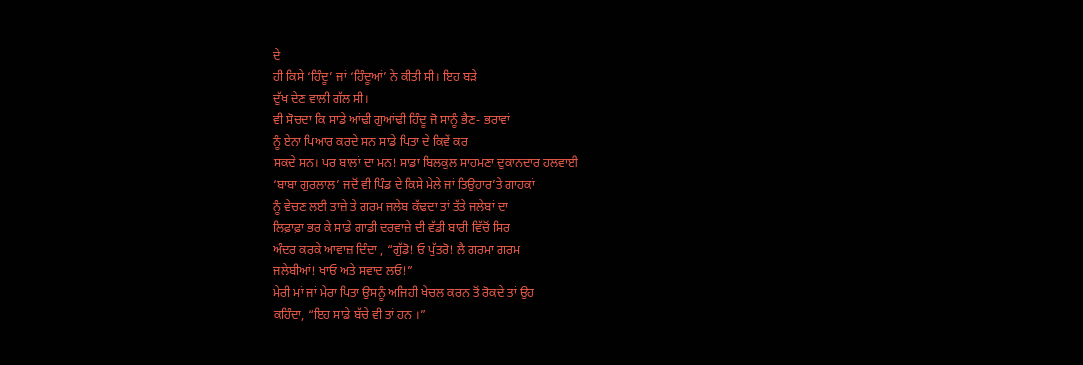ਦੇ
ਹੀ ਕਿਸੇ ‘ਹਿੰਦੂ’ ਜਾਂ ‘ਹਿੰਦੂਆਂ’ ਨੇ ਕੀਤੀ ਸੀ। ਇਹ ਬੜੇ
ਦੁੱਖ ਦੇਣ ਵਾਲੀ ਗੱਲ ਸੀ।
ਵੀ ਸੋਚਦਾ ਕਿ ਸਾਡੇ ਆਂਢੀ ਗੁਆਂਢੀ ਹਿੰਦੂ ਜੋ ਸਾਨੂੰ ਭੈਣ- ਭਰਾਵਾਂ
ਨੂੰ ਏਨਾ ਪਿਆਰ ਕਰਦੇ ਸਨ ਸਾਡੇ ਪਿਤਾ ਦੇ ਕਿਵੇਂ ਕਰ
ਸਕਦੇ ਸਨ। ਪਰ ਬਾਲਾਂ ਦਾ ਮਨ! ਸਾਡਾ ਬਿਲਕੁਲ ਸਾਹਮਣਾ ਦੁਕਾਨਦਾਰ ਹਲਵਾਈ
‘ਬਾਬਾ ਗੁਰਲਾਲ’ ਜਦੋਂ ਵੀ ਪਿੰਡ ਦੇ ਕਿਸੇ ਮੇਲੇ ਜਾਂ ਤਿਉਹਾਰ’ਤੇ ਗਾਹਕਾਂ
ਨੂੰ ਵੇਚਣ ਲਈ ਤਾਜ਼ੇ ਤੇ ਗਰਮ ਜਲੇਬ ਕੱਢਦਾ ਤਾਂ ਤੱਤੇ ਜਲੇਬਾਂ ਦਾ
ਲਿਫ਼ਾਫ਼ਾ ਭਰ ਕੇ ਸਾਡੇ ਗਾਡੀ ਦਰਵਾਜ਼ੇ ਦੀ ਵੱਡੀ ਬਾਰੀ ਵਿੱਚੋਂ ਸਿਰ
ਅੰਦਰ ਕਰਕੇ ਆਵਾਜ਼ ਦਿੰਦਾ , “ਗੁੱਡੋ! ਓ ਪੁੱਤਰੋ! ਲੈ ਗਰਮਾ ਗਰਮ
ਜਲੇਬੀਆਂ! ਖਾਓ ਅਤੇ ਸਵਾਦ ਲਓ!”
ਮੇਰੀ ਮਾਂ ਜਾਂ ਮੇਰਾ ਪਿਤਾ ਉਸਨੂੰ ਅਜਿਹੀ ਖੇਚਲ ਕਰਨ ਤੋਂ ਰੋਕਦੇ ਤਾਂ ਉਹ
ਕਹਿੰਦਾ, “ਇਹ ਸਾਡੇ ਬੱਚੇ ਵੀ ਤਾਂ ਹਨ ।”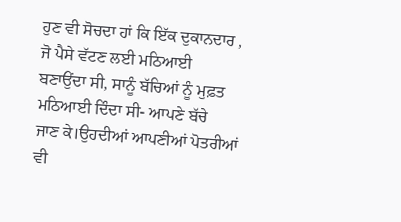ਹੁਣ ਵੀ ਸੋਚਦਾ ਹਾਂ ਕਿ ਇੱਕ ਦੁਕਾਨਦਾਰ , ਜੋ ਪੈਸੇ ਵੱਟਣ ਲਈ ਮਠਿਆਈ
ਬਣਾਉਂਦਾ ਸੀ, ਸਾਨੂੰ ਬੱਚਿਆਂ ਨੂੰ ਮੁਫ਼ਤ ਮਠਿਆਈ ਦਿੰਦਾ ਸੀ- ਆਪਣੇ ਬੱਚੇ
ਜਾਣ ਕੇ।ਉਹਦੀਆਂ ਆਪਣੀਆਂ ਪੋਤਰੀਆਂ ਵੀ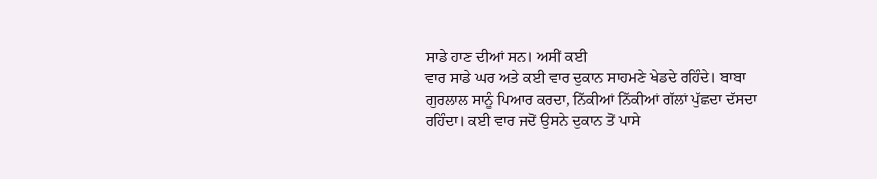ਸਾਡੇ ਹਾਣ ਦੀਆਂ ਸਨ। ਅਸੀਂ ਕਈ
ਵਾਰ ਸਾਡੇ ਘਰ ਅਤੇ ਕਈ ਵਾਰ ਦੁਕਾਨ ਸਾਹਮਣੇ ਖੇਡਦੇ ਰਹਿੰਦੇ। ਬਾਬਾ
ਗੁਰਲਾਲ ਸਾਨੂੰ ਪਿਆਰ ਕਰਦਾ, ਨਿੱਕੀਆਂ ਨਿੱਕੀਆਂ ਗੱਲਾਂ ਪੁੱਛਦਾ ਦੱਸਦਾ
ਰਹਿੰਦਾ। ਕਈ ਵਾਰ ਜਦੋਂ ਉਸਨੇ ਦੁਕਾਨ ਤੋਂ ਪਾਸੇ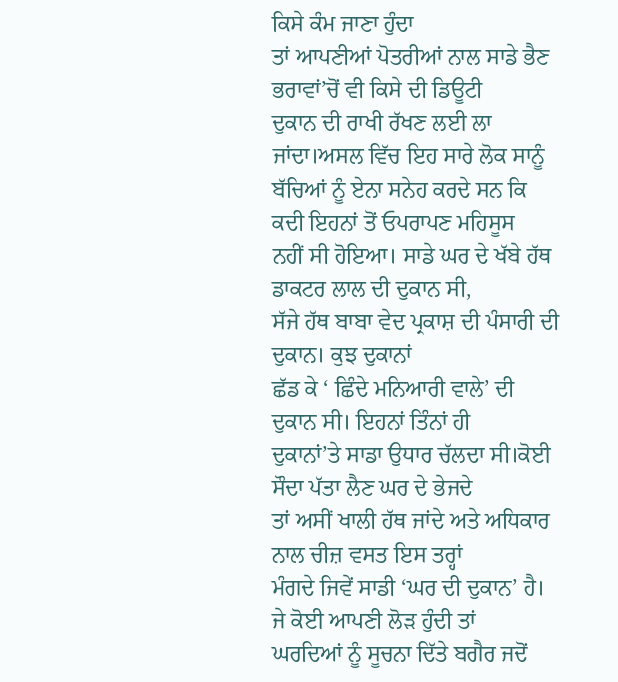ਕਿਸੇ ਕੰਮ ਜਾਣਾ ਹੁੰਦਾ
ਤਾਂ ਆਪਣੀਆਂ ਪੋਤਰੀਆਂ ਨਾਲ ਸਾਡੇ ਭੈਣ ਭਰਾਵਾਂ’ਚੋਂ ਵੀ ਕਿਸੇ ਦੀ ਡਿਊਟੀ
ਦੁਕਾਨ ਦੀ ਰਾਖੀ ਰੱਖਣ ਲਈ ਲਾ ਜਾਂਦਾ।ਅਸਲ ਵਿੱਚ ਇਹ ਸਾਰੇ ਲੋਕ ਸਾਨੂੰ
ਬੱਚਿਆਂ ਨੂੰ ਏਨਾ ਸਨੇਹ ਕਰਦੇ ਸਨ ਕਿ ਕਦੀ ਇਹਨਾਂ ਤੋਂ ਓਪਰਾਪਣ ਮਹਿਸੂਸ
ਨਹੀਂ ਸੀ ਹੋਇਆ। ਸਾਡੇ ਘਰ ਦੇ ਖੱਬੇ ਹੱਥ ਡਾਕਟਰ ਲਾਲ ਦੀ ਦੁਕਾਨ ਸੀ,
ਸੱਜੇ ਹੱਥ ਬਾਬਾ ਵੇਦ ਪ੍ਰਕਾਸ਼ ਦੀ ਪੰਸਾਰੀ ਦੀ ਦੁਕਾਨ। ਕੁਝ ਦੁਕਾਨਾਂ
ਛੱਡ ਕੇ ‘ ਛਿੰਦੇ ਮਨਿਆਰੀ ਵਾਲੇ’ ਦੀ ਦੁਕਾਨ ਸੀ। ਇਹਨਾਂ ਤਿੰਨਾਂ ਹੀ
ਦੁਕਾਨਾਂ’ਤੇ ਸਾਡਾ ਉਧਾਰ ਚੱਲਦਾ ਸੀ।ਕੋਈ ਸੌਦਾ ਪੱਤਾ ਲੈਣ ਘਰ ਦੇ ਭੇਜਦੇ
ਤਾਂ ਅਸੀਂ ਖਾਲੀ ਹੱਥ ਜਾਂਦੇ ਅਤੇ ਅਧਿਕਾਰ ਨਾਲ ਚੀਜ਼ ਵਸਤ ਇਸ ਤਰ੍ਹਾਂ
ਮੰਗਦੇ ਜਿਵੇਂ ਸਾਡੀ ‘ਘਰ ਦੀ ਦੁਕਾਨ’ ਹੈ। ਜੇ ਕੋਈ ਆਪਣੀ ਲੋੜ ਹੁੰਦੀ ਤਾਂ
ਘਰਦਿਆਂ ਨੂੰ ਸੂਚਨਾ ਦਿੱਤੇ ਬਗੈਰ ਜਦੋਂ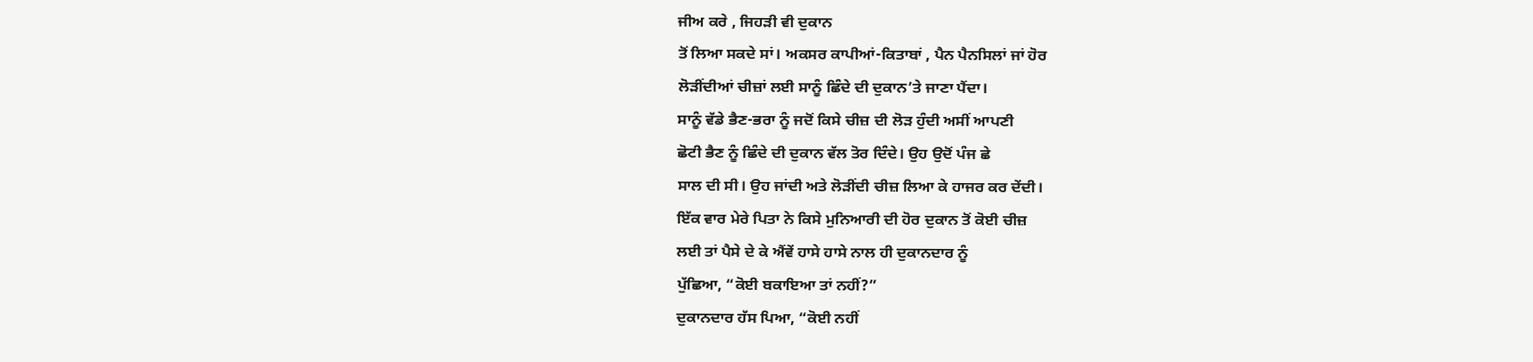ਜੀਅ ਕਰੇ , ਜਿਹੜੀ ਵੀ ਦੁਕਾਨ
ਤੋਂ ਲਿਆ ਸਕਦੇ ਸਾਂ। ਅਕਸਰ ਕਾਪੀਆਂ-ਕਿਤਾਬਾਂ , ਪੈਨ ਪੈਨਸਿਲਾਂ ਜਾਂ ਹੋਰ
ਲੋੜੀਂਦੀਆਂ ਚੀਜ਼ਾਂ ਲਈ ਸਾਨੂੰ ਛਿੰਦੇ ਦੀ ਦੁਕਾਨ’ਤੇ ਜਾਣਾ ਪੈਂਦਾ।
ਸਾਨੂੰ ਵੱਡੇ ਭੈਣ-ਭਰਾ ਨੂੰ ਜਦੋਂ ਕਿਸੇ ਚੀਜ਼ ਦੀ ਲੋੜ ਹੁੰਦੀ ਅਸੀਂ ਆਪਣੀ
ਛੋਟੀ ਭੈਣ ਨੂੰ ਛਿੰਦੇ ਦੀ ਦੁਕਾਨ ਵੱਲ ਤੋਰ ਦਿੰਦੇ। ਉਹ ਉਦੋਂ ਪੰਜ ਛੇ
ਸਾਲ ਦੀ ਸੀ। ਉਹ ਜਾਂਦੀ ਅਤੇ ਲੋੜੀਂਦੀ ਚੀਜ਼ ਲਿਆ ਕੇ ਹਾਜਰ ਕਰ ਦੇਂਦੀ।
ਇੱਕ ਵਾਰ ਮੇਰੇ ਪਿਤਾ ਨੇ ਕਿਸੇ ਮੁਨਿਆਰੀ ਦੀ ਹੋਰ ਦੁਕਾਨ ਤੋਂ ਕੋਈ ਚੀਜ਼
ਲਈ ਤਾਂ ਪੈਸੇ ਦੇ ਕੇ ਐਂਵੇਂ ਹਾਸੇ ਹਾਸੇ ਨਾਲ ਹੀ ਦੁਕਾਨਦਾਰ ਨੂੰ
ਪੁੱਛਿਆ, “ਕੋਈ ਬਕਾਇਆ ਤਾਂ ਨਹੀਂ?”
ਦੁਕਾਨਦਾਰ ਹੱਸ ਪਿਆ, “ਕੋਈ ਨਹੀਂ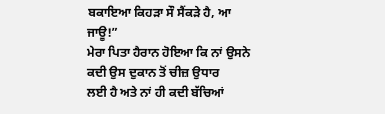ਬਕਾਇਆ ਕਿਹੜਾ ਸੌ ਸੈਂਕੜੇ ਹੈ, ਆ
ਜਾਊ!”
ਮੇਰਾ ਪਿਤਾ ਹੈਰਾਨ ਹੋਇਆ ਕਿ ਨਾਂ ਉਸਨੇ ਕਦੀ ਉਸ ਦੁਕਾਨ ਤੋਂ ਚੀਜ਼ ਉਧਾਰ
ਲਈ ਹੈ ਅਤੇ ਨਾਂ ਹੀ ਕਦੀ ਬੱਚਿਆਂ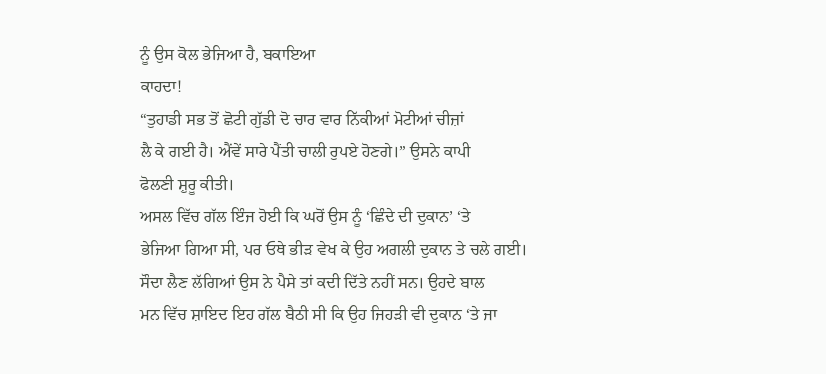ਨੂੰ ਉਸ ਕੋਲ ਭੇਜਿਆ ਹੈ, ਬਕਾਇਆ
ਕਾਹਦਾ!
“ਤੁਹਾਡੀ ਸਭ ਤੋਂ ਛੋਟੀ ਗੁੱਡੀ ਦੋ ਚਾਰ ਵਾਰ ਨਿੱਕੀਆਂ ਮੋਟੀਆਂ ਚੀਜ਼ਾਂ
ਲੈ ਕੇ ਗਈ ਹੈ। ਐਂਵੇਂ ਸਾਰੇ ਪੈਂਤੀ ਚਾਲੀ ਰੁਪਏ ਹੋਣਗੇ।” ਉਸਨੇ ਕਾਪੀ
ਫੋਲਣੀ ਸ਼ੁਰੂ ਕੀਤੀ।
ਅਸਲ ਵਿੱਚ ਗੱਲ ਇੰਜ ਹੋਈ ਕਿ ਘਰੋਂ ਉਸ ਨੂੰ ‘ਛਿੰਦੇ ਦੀ ਦੁਕਾਨ’ ‘ਤੇ
ਭੇਜਿਆ ਗਿਆ ਸੀ, ਪਰ ਓਥੇ ਭੀੜ ਵੇਖ ਕੇ ਉਹ ਅਗਲੀ ਦੁਕਾਨ ਤੇ ਚਲੇ ਗਈ।
ਸੌਦਾ ਲੈਣ ਲੱਗਿਆਂ ਉਸ ਨੇ ਪੈਸੇ ਤਾਂ ਕਦੀ ਦਿੱਤੇ ਨਹੀਂ ਸਨ। ਉਹਦੇ ਬਾਲ
ਮਨ ਵਿੱਚ ਸ਼ਾਇਦ ਇਹ ਗੱਲ ਬੈਠੀ ਸੀ ਕਿ ਉਹ ਜਿਹੜੀ ਵੀ ਦੁਕਾਨ ‘ਤੇ ਜਾ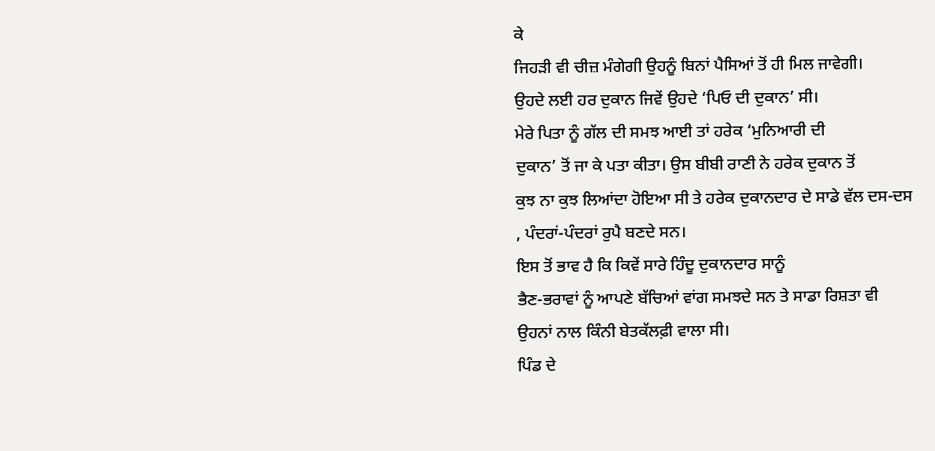ਕੇ
ਜਿਹੜੀ ਵੀ ਚੀਜ਼ ਮੰਗੇਗੀ ਉਹਨੂੰ ਬਿਨਾਂ ਪੈਸਿਆਂ ਤੋਂ ਹੀ ਮਿਲ ਜਾਵੇਗੀ।
ਉਹਦੇ ਲਈ ਹਰ ਦੁਕਾਨ ਜਿਵੇਂ ਉਹਦੇ ‘ਪਿਓ ਦੀ ਦੁਕਾਨ’ ਸੀ।
ਮੇਰੇ ਪਿਤਾ ਨੂੰ ਗੱਲ ਦੀ ਸਮਝ ਆਈ ਤਾਂ ਹਰੇਕ ‘ਮੁਨਿਆਰੀ ਦੀ
ਦੁਕਾਨ’ ਤੋਂ ਜਾ ਕੇ ਪਤਾ ਕੀਤਾ। ਉਸ ਬੀਬੀ ਰਾਣੀ ਨੇ ਹਰੇਕ ਦੁਕਾਨ ਤੋਂ
ਕੁਝ ਨਾ ਕੁਝ ਲਿਆਂਦਾ ਹੋਇਆ ਸੀ ਤੇ ਹਰੇਕ ਦੁਕਾਨਦਾਰ ਦੇ ਸਾਡੇ ਵੱਲ ਦਸ-ਦਸ
, ਪੰਦਰਾਂ-ਪੰਦਰਾਂ ਰੁਪੈ ਬਣਦੇ ਸਨ।
ਇਸ ਤੋਂ ਭਾਵ ਹੈ ਕਿ ਕਿਵੇਂ ਸਾਰੇ ਹਿੰਦੂ ਦੁਕਾਨਦਾਰ ਸਾਨੂੰ
ਭੈਣ-ਭਰਾਵਾਂ ਨੂੰ ਆਪਣੇ ਬੱਚਿਆਂ ਵਾਂਗ ਸਮਝਦੇ ਸਨ ਤੇ ਸਾਡਾ ਰਿਸ਼ਤਾ ਵੀ
ਉਹਨਾਂ ਨਾਲ ਕਿੰਨੀ ਬੇਤਕੱਲਫ਼ੀ ਵਾਲਾ ਸੀ।
ਪਿੰਡ ਦੇ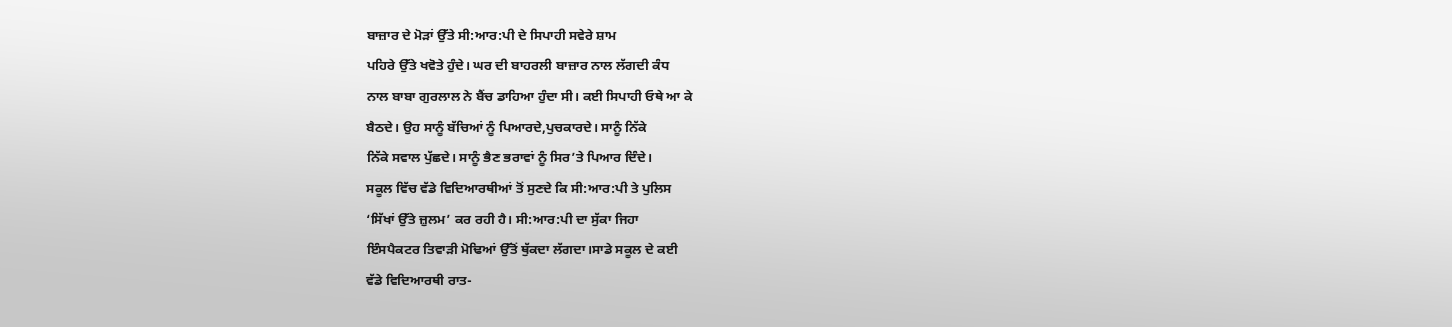ਬਾਜ਼ਾਰ ਦੇ ਮੋੜਾਂ ਉੱਤੇ ਸੀ:ਆਰ:ਪੀ ਦੇ ਸਿਪਾਹੀ ਸਵੇਰੇ ਸ਼ਾਮ
ਪਹਿਰੇ ਉੱਤੇ ਖਵੋਤੇ ਹੁੰਦੇ। ਘਰ ਦੀ ਬਾਹਰਲੀ ਬਾਜ਼ਾਰ ਨਾਲ ਲੱਗਦੀ ਕੰਧ
ਨਾਲ ਬਾਬਾ ਗੁਰਲਾਲ ਨੇ ਬੈਂਚ ਡਾਹਿਆ ਹੁੰਦਾ ਸੀ। ਕਈ ਸਿਪਾਹੀ ਓਥੇ ਆ ਕੇ
ਬੈਠਦੇ। ਉਹ ਸਾਨੂੰ ਬੱਚਿਆਂ ਨੂੰ ਪਿਆਰਦੇ,ਪੁਚਕਾਰਦੇ। ਸਾਨੂੰ ਨਿੱਕੇ
ਨਿੱਕੇ ਸਵਾਲ ਪੁੱਛਦੇ। ਸਾਨੂੰ ਭੈਣ ਭਰਾਵਾਂ ਨੂੰ ਸਿਰ’ਤੇ ਪਿਆਰ ਦਿੰਦੇ।
ਸਕੂਲ ਵਿੱਚ ਵੱਡੇ ਵਿਦਿਆਰਥੀਆਂ ਤੋਂ ਸੁਣਦੇ ਕਿ ਸੀ:ਆਰ:ਪੀ ਤੇ ਪੁਲਿਸ
‘ਸਿੱਖਾਂ ਉੱਤੇ ਜ਼ੁਲਮ’ ਕਰ ਰਹੀ ਹੈ। ਸੀ:ਆਰ:ਪੀ ਦਾ ਸੁੱਕਾ ਜਿਹਾ
ਇੰਸਪੈਕਟਰ ਤਿਵਾੜੀ ਮੋਢਿਆਂ ਉੱਤੋਂ ਥੁੱਕਦਾ ਲੱਗਦਾ।ਸਾਡੇ ਸਕੂਲ ਦੇ ਕਈ
ਵੱਡੇ ਵਿਦਿਆਰਥੀ ਰਾਤ-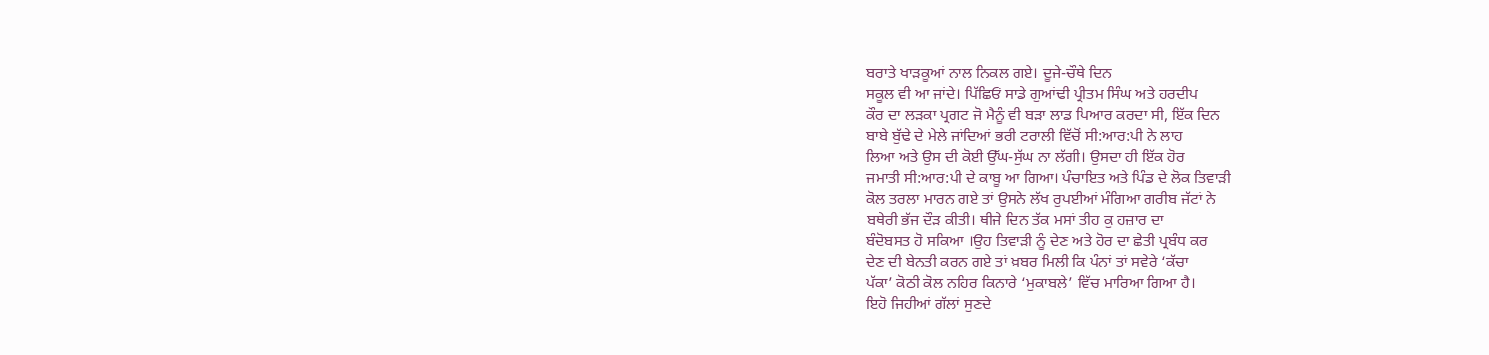ਬਰਾਤੇ ਖਾੜਕੂਆਂ ਨਾਲ ਨਿਕਲ ਗਏ। ਦੂਜੇ-ਚੌਥੇ ਦਿਨ
ਸਕੂਲ ਵੀ ਆ ਜਾਂਦੇ। ਪਿੱਛਿਓਂ ਸਾਡੇ ਗੁਆਂਢੀ ਪ੍ਰੀਤਮ ਸਿੰਘ ਅਤੇ ਹਰਦੀਪ
ਕੌਰ ਦਾ ਲੜਕਾ ਪ੍ਰਗਟ ਜੋ ਮੈਨੂੰ ਵੀ ਬੜਾ ਲਾਡ ਪਿਆਰ ਕਰਦਾ ਸੀ, ਇੱਕ ਦਿਨ
ਬਾਬੇ ਬੁੱਢੇ ਦੇ ਮੇਲੇ ਜਾਂਦਿਆਂ ਭਰੀ ਟਰਾਲੀ ਵਿੱਚੋਂ ਸੀ:ਆਰ:ਪੀ ਨੇ ਲਾਹ
ਲਿਆ ਅਤੇ ਉਸ ਦੀ ਕੋਈ ਉੱਘ-ਸੁੱਘ ਨਾ ਲੱਗੀ। ਉਸਦਾ ਹੀ ਇੱਕ ਹੋਰ
ਜਮਾਤੀ ਸੀ:ਆਰ:ਪੀ ਦੇ ਕਾਬੂ ਆ ਗਿਆ। ਪੰਚਾਇਤ ਅਤੇ ਪਿੰਡ ਦੇ ਲੋਕ ਤਿਵਾੜੀ
ਕੋਲ ਤਰਲਾ ਮਾਰਨ ਗਏ ਤਾਂ ਉਸਨੇ ਲੱਖ ਰੁਪਈਆਂ ਮੰਗਿਆ ਗਰੀਬ ਜੱਟਾਂ ਨੇ
ਬਥੇਰੀ ਭੱਜ ਦੌੜ ਕੀਤੀ। ਥੀਜੇ ਦਿਨ ਤੱਕ ਮਸਾਂ ਤੀਹ ਕੁ ਹਜ਼ਾਰ ਦਾ
ਬੰਦੋਬਸਤ ਹੋ ਸਕਿਆ ।ਉਹ ਤਿਵਾੜੀ ਨੂੰ ਦੇਣ ਅਤੇ ਹੋਰ ਦਾ ਛੇਤੀ ਪ੍ਰਬੰਧ ਕਰ
ਦੇਣ ਦੀ ਬੇਨਤੀ ਕਰਨ ਗਏ ਤਾਂ ਖ਼ਬਰ ਮਿਲੀ ਕਿ ਪੰਨਾਂ ਤਾਂ ਸਵੇਰੇ ‘ਕੱਚਾ
ਪੱਕਾ’ ਕੋਠੀ ਕੋਲ ਨਹਿਰ ਕਿਨਾਰੇ ‘ਮੁਕਾਬਲੇ’ ਵਿੱਚ ਮਾਰਿਆ ਗਿਆ ਹੈ।
ਇਹੋ ਜਿਹੀਆਂ ਗੱਲਾਂ ਸੁਣਦੇ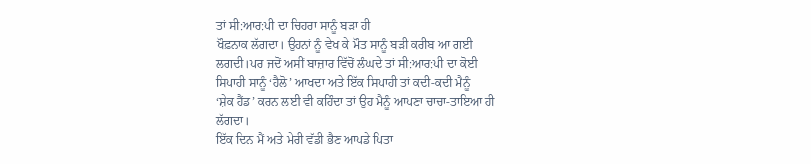ਤਾਂ ਸੀ:ਆਰ:ਪੀ ਦਾ ਚਿਹਰਾ ਸਾਨੂੰ ਬੜਾ ਹੀ
ਖੌਫ਼ਨਾਕ ਲੱਗਦਾ। ਉਹਨਾਂ ਨੂੰ ਵੇਖ ਕੇ ਮੌਤ ਸਾਨੂੰ ਬੜੀ ਕਰੀਬ ਆ ਗਈ
ਲਗਦੀ।ਪਰ ਜਦੋਂ ਅਸੀਂ ਬਾਜ਼ਾਰ ਵਿੱਚੋਂ ਲੰਘਦੇ ਤਾਂ ਸੀ:ਆਰ:ਪੀ ਦਾ ਕੋਈ
ਸਿਪਾਹੀ ਸਾਨੂੰ ‘ਹੈਲੋ’ ਆਖਦਾ ਅਤੇ ਇੱਕ ਸਿਪਾਹੀ ਤਾਂ ਕਦੀ-ਕਦੀ ਮੈਨੂੰ
‘ਸ਼ੇਕ ਹੈਂਡ’ ਕਰਨ ਲਈ ਵੀ ਕਹਿੰਦਾ ਤਾਂ ਉਹ ਮੈਨੂੰ ਆਪਣਾ ਚਾਚਾ-ਤਾਇਆ ਹੀ
ਲੱਗਦਾ।
ਇੱਕ ਦਿਨ ਮੈਂ ਅਤੇ ਮੇਰੀ ਵੱਡੀ ਭੈਣ ਆਪਡੇ ਪਿਤਾ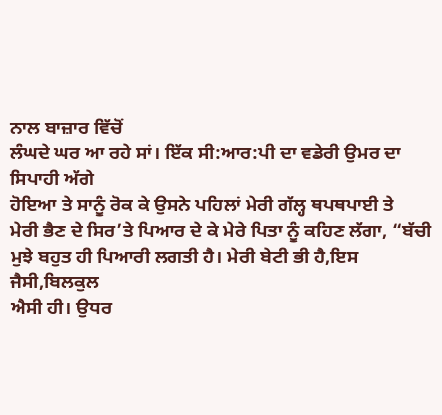ਨਾਲ ਬਾਜ਼ਾਰ ਵਿੱਚੋਂ
ਲੰਘਦੇ ਘਰ ਆ ਰਹੇ ਸਾਂ। ਇੱਕ ਸੀ:ਆਰ:ਪੀ ਦਾ ਵਡੇਰੀ ਉਮਰ ਦਾ ਸਿਪਾਹੀ ਅੱਗੇ
ਹੋਇਆ ਤੇ ਸਾਨੂੰ ਰੋਕ ਕੇ ਉਸਨੇ ਪਹਿਲਾਂ ਮੇਰੀ ਗੱਲ੍ਹ ਥਪਥਪਾਈ ਤੇ
ਮੇਰੀ ਭੈਣ ਦੇ ਸਿਰ’ਤੇ ਪਿਆਰ ਦੇ ਕੇ ਮੇਰੇ ਪਿਤਾ ਨੂੰ ਕਹਿਣ ਲੱਗਾ, “ਬੱਚੀ
ਮੁਝੇ ਬਹੁਤ ਹੀ ਪਿਆਰੀ ਲਗਤੀ ਹੈ। ਮੇਰੀ ਬੇਟੀ ਭੀ ਹੈ,ਇਸ ਜੈਸੀ,ਬਿਲਕੁਲ
ਐਸੀ ਹੀ। ਉਧਰ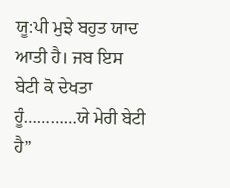ਯੂ:ਪੀ ਮੁਝੇ ਬਹੁਤ ਯਾਦ ਆਤੀ ਹੈ। ਜਬ ਇਸ ਬੇਟੀ ਕੋ ਦੇਖਤਾ
ਹੂੰ…………ਯੇ ਮੇਰੀ ਬੇਟੀ ਹੈ”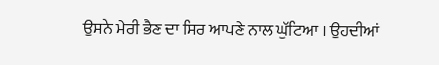ਉਸਨੇ ਮੇਰੀ ਭੈਣ ਦਾ ਸਿਰ ਆਪਣੇ ਨਾਲ ਘੁੱਟਿਆ । ਉਹਦੀਆਂ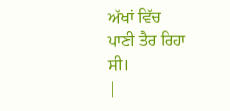ਅੱਖਾਂ ਵਿੱਚ
ਪਾਣੀ ਤੈਰ ਰਿਹਾ ਸੀ।
|